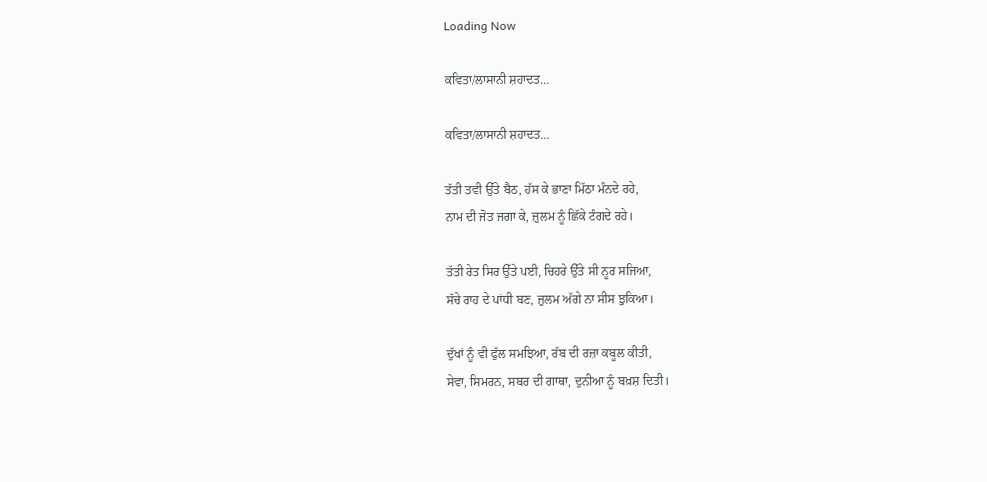Loading Now

ਕਵਿਤਾ/ਲਾਸਾਨੀ ਸ਼ਹਾਦਤ…

ਕਵਿਤਾ/ਲਾਸਾਨੀ ਸ਼ਹਾਦਤ…

ਤੱਤੀ ਤਵੀ ਉੱਤੇ ਬੈਠ, ਹੱਸ ਕੇ ਭਾਣਾ ਮਿੱਠਾ ਮੰਨਦੇ ਰਹੇ,
ਨਾਮ ਦੀ ਜੋਤ ਜਗਾ ਕੇ, ਜ਼ੁਲਮ ਨੂੰ ਛਿੱਕੇ ਟੰਗਦੇ ਰਹੇ।

ਤੱਤੀ ਰੇਤ ਸਿਰ ਉੱਤੇ ਪਈ, ਚਿਹਰੇ ਉੱਤੇ ਸੀ ਨੂਰ ਸਜਿਆ,
ਸੱਚੇ ਰਾਹ ਦੇ ਪਾਂਧੀ ਬਣ, ਜ਼ੁਲਮ ਅੱਗੇ ਨਾ ਸੀਸ ਝੁਕਿਆ।

ਦੁੱਖਾਂ ਨੂੰ ਵੀ ਫੁੱਲ ਸਮਝਿਆ, ਰੱਬ ਦੀ ਰਜ਼ਾ ਕਬੂਲ ਕੀਤੀ,
ਸੇਵਾ, ਸਿਮਰਨ, ਸਬਰ ਦੀ ਗਾਥਾ, ਦੁਨੀਆ ਨੂੰ ਬਖ਼ਸ਼ ਦਿਤੀ।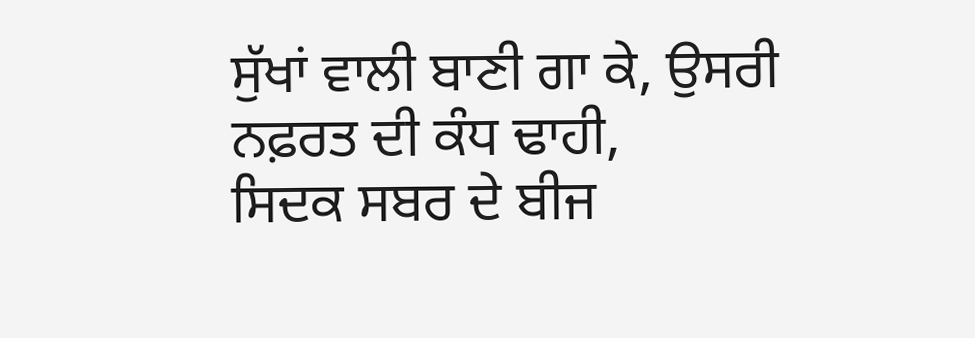ਸੁੱਖਾਂ ਵਾਲੀ ਬਾਣੀ ਗਾ ਕੇ, ਉਸਰੀ ਨਫ਼ਰਤ ਦੀ ਕੰਧ ਢਾਹੀ,
ਸਿਦਕ ਸਬਰ ਦੇ ਬੀਜ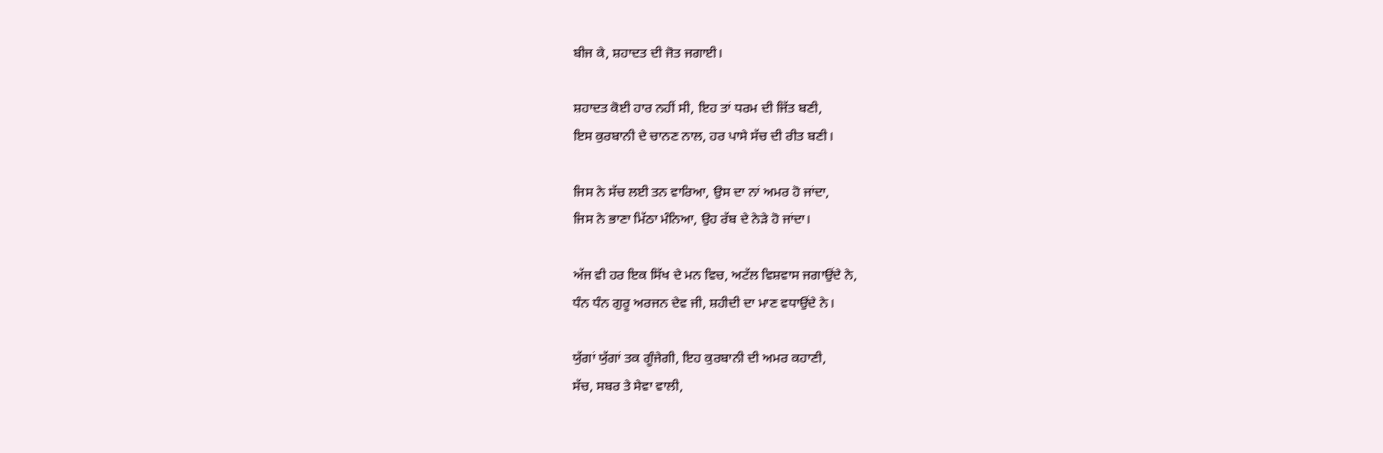ਬੀਜ ਕੇ, ਸ਼ਹਾਦਤ ਦੀ ਜੋਤ ਜਗਾਈ।

ਸ਼ਹਾਦਤ ਕੋਈ ਹਾਰ ਨਹੀਂ ਸੀ, ਇਹ ਤਾਂ ਧਰਮ ਦੀ ਜਿੱਤ ਬਣੀ,
ਇਸ ਕੁਰਬਾਨੀ ਦੇ ਚਾਨਣ ਨਾਲ, ਹਰ ਪਾਸੇ ਸੱਚ ਦੀ ਰੀਤ ਬਣੀ।

ਜਿਸ ਨੇ ਸੱਚ ਲਈ ਤਨ ਵਾਰਿਆ, ਉਸ ਦਾ ਨਾਂ ਅਮਰ ਹੋ ਜਾਂਦਾ,
ਜਿਸ ਨੇ ਭਾਣਾ ਮਿੱਠਾ ਮੰਨਿਆ, ਉਹ ਰੱਬ ਦੇ ਨੇੜੇ ਹੋ ਜਾਂਦਾ।

ਅੱਜ ਵੀ ਹਰ ਇਕ ਸਿੱਖ ਦੇ ਮਨ ਵਿਚ, ਅਟੱਲ ਵਿਸ਼ਵਾਸ ਜਗਾਉਂਦੇ ਨੇ,
ਧੰਨ ਧੰਨ ਗੁਰੂ ਅਰਜਨ ਦੇਵ ਜੀ, ਸ਼ਹੀਦੀ ਦਾ ਮਾਣ ਵਧਾਉਂਦੇ ਨੇ।

ਯੁੱਗਾਂ ਯੁੱਗਾਂ ਤਕ ਗੂੰਜੇਗੀ, ਇਹ ਕੁਰਬਾਨੀ ਦੀ ਅਮਰ ਕਹਾਣੀ,
ਸੱਚ, ਸਬਰ ਤੇ ਸੇਵਾ ਵਾਲੀ,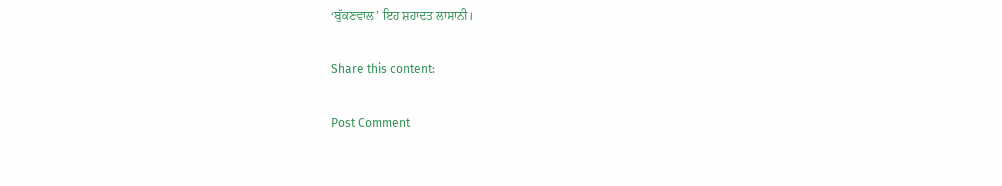‘ਬੁੱਕਣਵਾਲ’ ਇਹ ਸ਼ਹਾਦਤ ਲਾਸਾਨੀ।

Share this content:

Post Comment